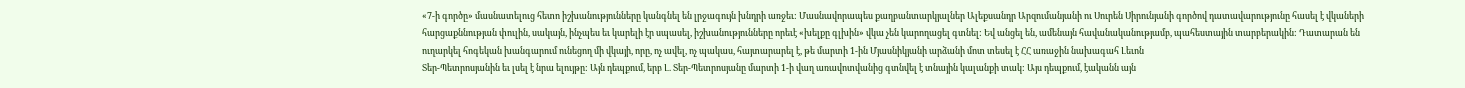«7-ի գործը» մասնատելուց հետո իշխանությունները կանգնել են լրջագույն խնդրի առջեւ: Մասնավորապես քաղբանտարկյալներ Ալեքսանդր Արզումանյանի ու Սուրեն Սիրունյանի գործով դատավարությունը հասել է վկաների հարցաքննության փուլին, սակայն, ինչպես եւ կարելի էր սպասել, իշխանությունները որեւէ «խելքը գլխին» վկա չեն կարողացել գտնել: Եվ անցել են, ամենայն հավանականությամբ, պահեստային տարբերակին: Դատարան են ուղարկել հոգեկան խանգարում ունեցող մի վկայի, որը, ոչ ավել, ոչ պակաս, հայտարարել է, թե մարտի 1-ին Մյասնիկյանի արձանի մոտ տեսել է ՀՀ առաջին նախագահ Լեւոն
Տեր-Պետրոսյանին եւ լսել է նրա ելույթը: Այն դեպքում, երբ Լ. Տեր-Պետրոսյանը մարտի 1-ի վաղ առավոտվանից գտնվել է տնային կալանքի տակ: Այս դեպքում, էականն այն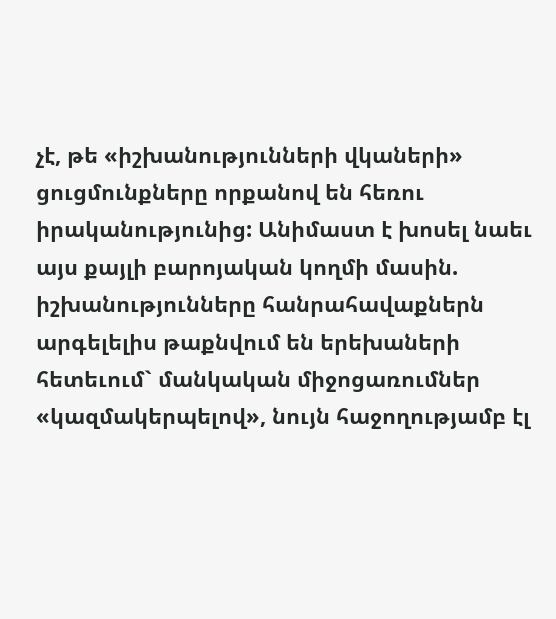չէ, թե «իշխանությունների վկաների» ցուցմունքները որքանով են հեռու իրականությունից: Անիմաստ է խոսել նաեւ այս քայլի բարոյական կողմի մասին. իշխանությունները հանրահավաքներն արգելելիս թաքնվում են երեխաների հետեւում` մանկական միջոցառումներ «կազմակերպելով», նույն հաջողությամբ էլ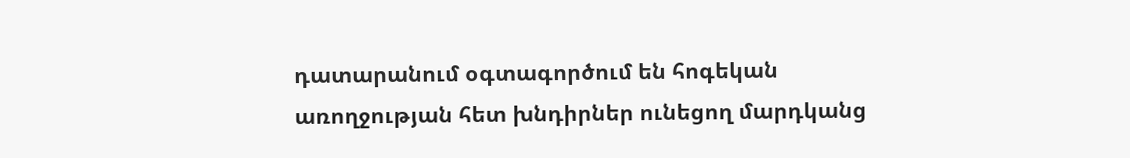դատարանում օգտագործում են հոգեկան առողջության հետ խնդիրներ ունեցող մարդկանց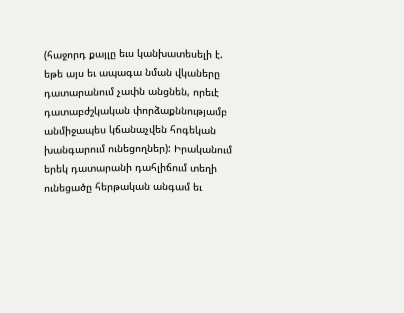(հաջորդ քայլը եւս կանխատեսելի է. եթե այս եւ ապագա նման վկաները դատարանում չափն անցնեն, որեւէ դատաբժշկական փորձաքննությամբ անմիջապես կճանաչվեն հոգեկան խանգարում ունեցողներ): Իրականում երեկ դատարանի դահլիճում տեղի ունեցածը հերթական անգամ եւ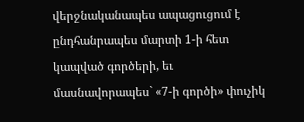վերջնականապես ապացուցում է ընդհանրապես մարտի 1-ի հետ կապված գործերի, եւ մասնավորապես` «7-ի գործի» փուչիկ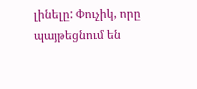լինելը: Փուչիկ, որը պայթեցնում են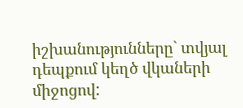իշխանությունները` տվյալ դեպքում կեղծ վկաների միջոցով: